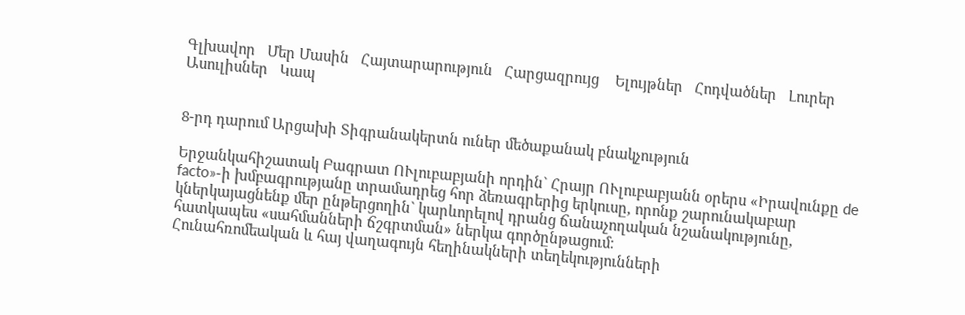Գլխավոր   Մեր Մասին   Հայտարարություն   Հարցազրույց    Ելույթներ   Հոդվածներ   Լուրեր   Ասուլիսներ   Կապ


8-րդ դարում Արցախի Տիգրանակերտն ուներ մեծաքանակ բնակչություն

Երջանկահիշատակ Բագրատ ՈՒլուբաբյանի որդին` Հրայր ՈՒլուբաբյանն օրերս «Իրավունքը de facto»-ի խմբագրությանը տրամադրեց հոր ձեռագրերից երկուսը, որոնք շարունակաբար կներկայացնենք մեր ընթերցողին` կարևորելով դրանց ճանաչողական նշանակությունը, հատկապես «սահմանների ճշգրտման» ներկա գործընթացում։
Հունահռոմեական և հայ վաղագույն հեղինակների տեղեկությունների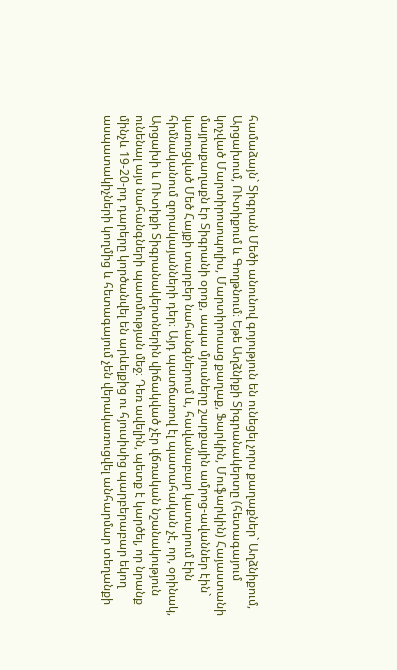համաձայն` Տիգրան Մեծի անունով գոյություն են ունեցել չորս քաղաքներ` Աղձնիքում, Արցախում, ՈՒտիքում և Գողթնում։ Եթե Աղձնիքի Տիգրանակերտը (հետագայում կոչված Մարտիրոսոպոլիս, Մարտիրոսաց քաղաք, Ֆարկին, Մուֆարկին) Հայաստանի մայրաքաղաքն էր Տիգրանի օրոք, ապա մյուսները շարքային ամրոց-ավաններ էին` կառուցված Մեծ Հայքի տարբեր նահանգներում և, հավանաբար կատարում էին հիմնականում զորակայանների դեր։ Այդ պատճառով էլ պատահական չէ, որ, օրինակ, Արցախի և ՈՒտիքի Տիգրանակերտներին վիճակված չէր վճռական նշանակություն ունենալ այս նահանգների պատմության մեջ։ Դեռ ավելին, պետք է կարծել, որ նրանք մինչև 19-20-րդ դարերը կործանվել են արևելքից ու հյուսիսից պարբերաբար եկող ասպատակիչների կողմից և հետագայում չեն վերակառուցվել անհարմար տեղանքի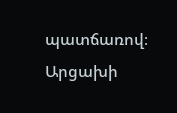պատճառով։
Արցախի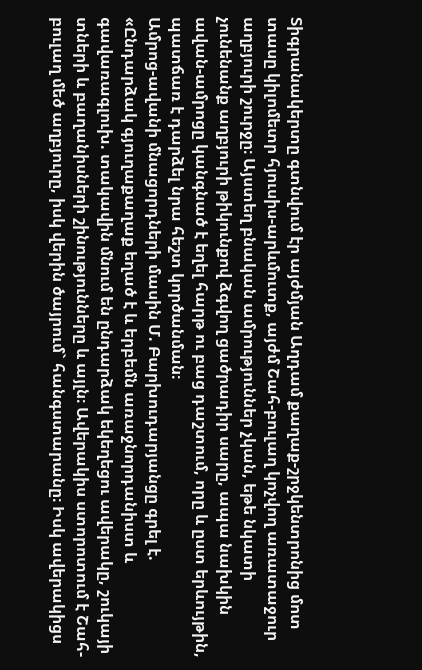Տիգրանակերտը գտնվում էր այժմյան Աղդամ քաղաք-շրջկենտրոնից մոտ տասը կիլոմետր հյուսիս-արևմուտք, այժմ Շահ-բուլաղ կոչվող առատաջուր աղբյուրի շուրջը։ Այստեղ բնական ամրություններ չկան, եթե նկատի չունենանք աղբյուրի թիկունքով ձգվող ցածրադիր սարը, ապա նախկին ավան-ամրոցը կանգնած է եղել հարթ ու բաց դաշտում, որը և ըստ երևույթին, պատճառ է դարձել նրա հեշտ կործանման։
Ամրոց-ավանի մնացորդների մասին Մ. Բարխուդարյանցը գրել է. «Ընդարձակ գյուղաքաղաք եղած է և երբեմն առաջնորդանիստ և գավառագլուխ. տակավին մնում են ընդարձակ եկեղեցու ավերակը, շուկայի տների և բաղանիսների շինությունները և այլն։ Ավերակիս ստորոտում է Շահ-բուլաղ մեծ աղբյուրը, իսկ վերին ծայրում` հանգստարանը։ Իսկ ավերակիցս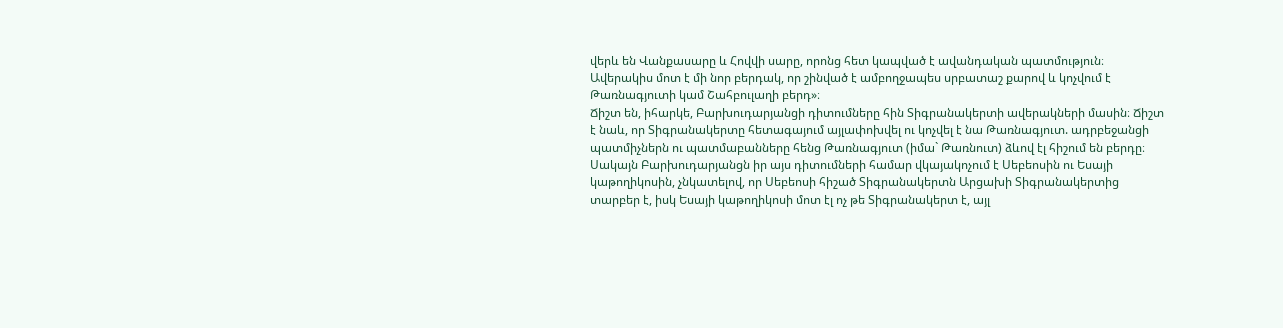վերև են Վանքասարը և Հովվի սարը, որոնց հետ կապված է ավանդական պատմություն։ Ավերակիս մոտ է մի նոր բերդակ, որ շինված է ամբողջապես սրբատաշ քարով և կոչվում է Թառնագյուտի կամ Շահբուլաղի բերդ»։
Ճիշտ են, իհարկե, Բարխուդարյանցի դիտումները հին Տիգրանակերտի ավերակների մասին։ Ճիշտ է նաև, որ Տիգրանակերտը հետագայում այլափոխվել ու կոչվել է նա Թառնագյուտ. ադրբեջանցի պատմիչներն ու պատմաբանները հենց Թառնագյուտ (իմա` Թառնուտ) ձևով էլ հիշում են բերդը։
Սակայն Բարխուդարյանցն իր այս դիտումների համար վկայակոչում է Սեբեոսին ու Եսայի կաթողիկոսին, չնկատելով, որ Սեբեոսի հիշած Տիգրանակերտն Արցախի Տիգրանակերտից տարբեր է, իսկ Եսայի կաթողիկոսի մոտ էլ ոչ թե Տիգրանակերտ է, այլ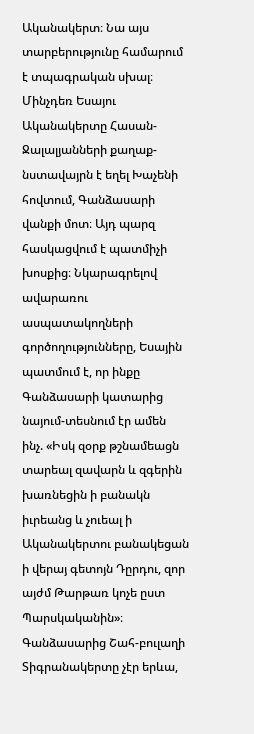Ականակերտ։ Նա այս տարբերությունը համարում է տպագրական սխալ։ Մինչդեռ Եսայու Ականակերտը Հասան-Ջալալյանների քաղաք-նստավայրն է եղել Խաչենի հովտում, Գանձասարի վանքի մոտ։ Այդ պարզ հասկացվում է պատմիչի խոսքից։ Նկարագրելով ավարառու ասպատակողների գործողությունները, Եսային պատմում է, որ ինքը Գանձասարի կատարից նայում-տեսնում էր ամեն ինչ. «Իսկ զօրք թշնամեացն տարեալ զավարն և զգերին խառնեցին ի բանակն իւրեանց և չուեալ ի Ականակերտու բանակեցան ի վերայ գետոյն Դըրդու, զոր այժմ Թարթառ կոչե ըստ Պարսկականին»։
Գանձասարից Շահ-բուլաղի Տիգրանակերտը չէր երևա,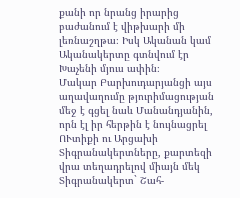քանի որ նրանց իրարից բաժանում է վիթխարի մի լեռնաշղթա։ Իսկ Ականան կամ Ականակերտը գտնվում էր Խաչենի մյուս ափին։
Մակար Բարխուդարյանցի այս աղավաղումը թյուրիմացության մեջ է գցել նաև Մանանդյանին, որն էլ իր հերթին է նույնացրել ՈՒտիքի ու Արցախի Տիգրանակերտները, քարտեզի վրա տեղադրելով միայն մեկ Տիգրանակերտ` Շահ-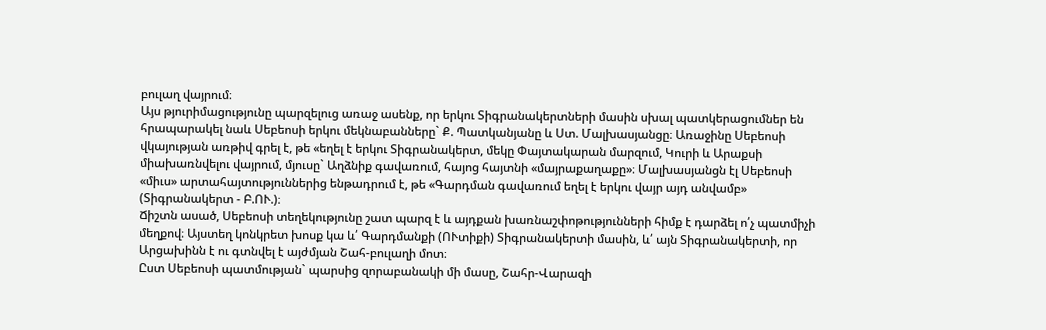բուլաղ վայրում։
Այս թյուրիմացությունը պարզելուց առաջ ասենք, որ երկու Տիգրանակերտների մասին սխալ պատկերացումներ են հրապարակել նաև Սեբեոսի երկու մեկնաբանները` Ք. Պատկանյանը և Ստ. Մալխասյանցը։ Առաջինը Սեբեոսի վկայության առթիվ գրել է, թե «եղել է երկու Տիգրանակերտ, մեկը Փայտակարան մարզում, Կուրի և Արաքսի միախառնվելու վայրում, մյուսը` Աղձնիք գավառում, հայոց հայտնի «մայրաքաղաքը»։ Մալխասյանցն էլ Սեբեոսի «միւս» արտահայտություններից ենթադրում է, թե «Գարդման գավառում եղել է երկու վայր այդ անվամբ» (Տիգրանակերտ - Բ.ՈՒ.)։
Ճիշտն ասած, Սեբեոսի տեղեկությունը շատ պարզ է և այդքան խառնաշփոթությունների հիմք է դարձել ո՛չ պատմիչի մեղքով։ Այստեղ կոնկրետ խոսք կա և՛ Գարդմանքի (ՈՒտիքի) Տիգրանակերտի մասին, և՛ այն Տիգրանակերտի, որ Արցախինն է ու գտնվել է այժմյան Շահ-բուլաղի մոտ։
Ըստ Սեբեոսի պատմության` պարսից զորաբանակի մի մասը, Շահր-Վարազի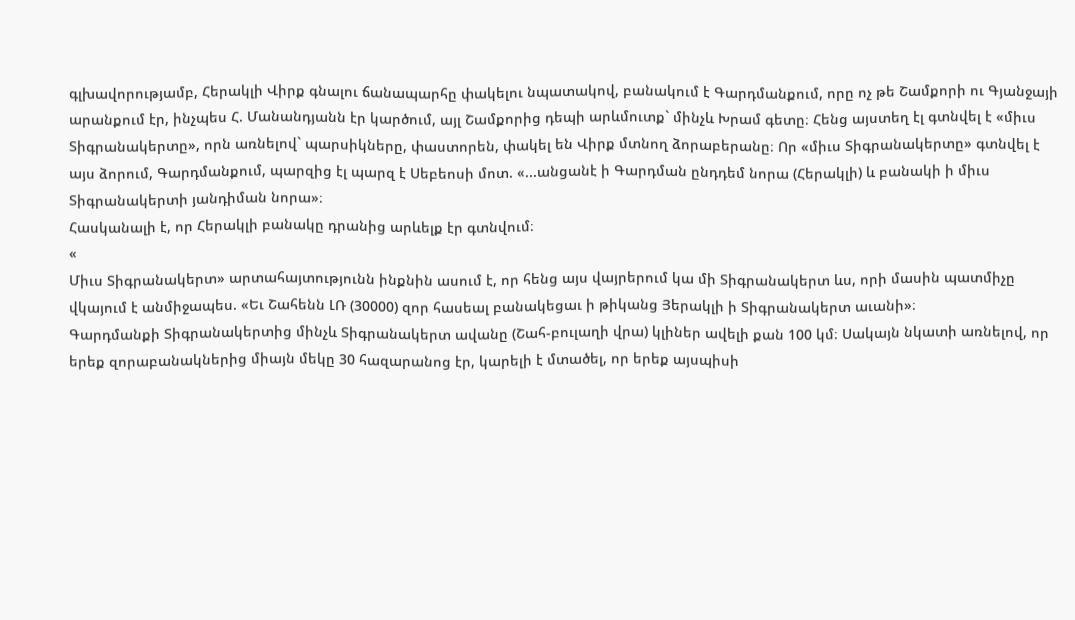գլխավորությամբ, Հերակլի Վիրք գնալու ճանապարհը փակելու նպատակով, բանակում է Գարդմանքում, որը ոչ թե Շամքորի ու Գյանջայի արանքում էր, ինչպես Հ. Մանանդյանն էր կարծում, այլ Շամքորից դեպի արևմուտք` մինչև Խրամ գետը։ Հենց այստեղ էլ գտնվել է «միւս Տիգրանակերտը», որն առնելով` պարսիկները, փաստորեն, փակել են Վիրք մտնող ձորաբերանը։ Որ «միւս Տիգրանակերտը» գտնվել է այս ձորում, Գարդմանքում, պարզից էլ պարզ է Սեբեոսի մոտ. «...անցանէ ի Գարդման ընդդեմ նորա (Հերակլի) և բանակի ի միւս Տիգրանակերտի յանդիման նորա»։
Հասկանալի է, որ Հերակլի բանակը դրանից արևելք էր գտնվում։
«
Միւս Տիգրանակերտ» արտահայտությունն ինքնին ասում է, որ հենց այս վայրերում կա մի Տիգրանակերտ ևս, որի մասին պատմիչը վկայում է անմիջապես. «Եւ Շահենն ԼՌ (30000) զոր հասեալ բանակեցաւ ի թիկանց Յերակլի ի Տիգրանակերտ աւանի»։
Գարդմանքի Տիգրանակերտից մինչև Տիգրանակերտ ավանը (Շահ-բուլաղի վրա) կլիներ ավելի քան 100 կմ։ Սակայն նկատի առնելով, որ երեք զորաբանակներից միայն մեկը 30 հազարանոց էր, կարելի է մտածել, որ երեք այսպիսի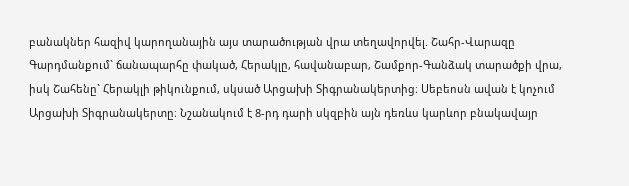բանակներ հազիվ կարողանային այս տարածության վրա տեղավորվել. Շահր-Վարազը Գարդմանքում` ճանապարհը փակած, Հերակլը, հավանաբար, Շամքոր-Գանձակ տարածքի վրա, իսկ Շահենը` Հերակլի թիկունքում, սկսած Արցախի Տիգրանակերտից։ Սեբեոսն ավան է կոչում Արցախի Տիգրանակերտը։ Նշանակում է 8-րդ դարի սկզբին այն դեռևս կարևոր բնակավայր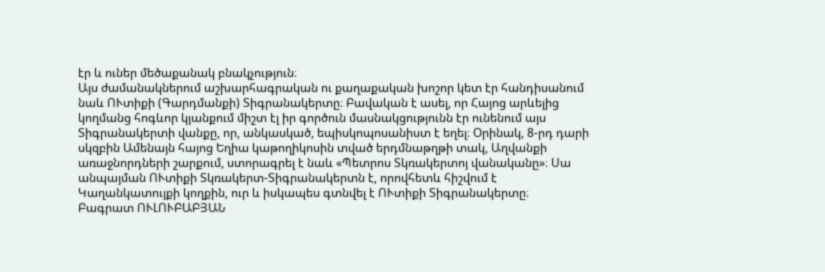էր և ուներ մեծաքանակ բնակչություն։
Այս ժամանակներում աշխարհագրական ու քաղաքական խոշոր կետ էր հանդիսանում նաև ՈՒտիքի (Գարդմանքի) Տիգրանակերտը։ Բավական է ասել, որ Հայոց արևելից կողմանց հոգևոր կյանքում միշտ էլ իր գործուն մասնակցությունն էր ունենում այս Տիգրանակերտի վանքը, որ, անկասկած, եպիսկոպոսանիստ է եղել։ Օրինակ, 8-րդ դարի սկզբին Ամենայն հայոց Եղիա կաթողիկոսին տված երդմնաթղթի տակ, Աղվանքի առաջնորդների շարքում, ստորագրել է նաև «Պետրոս Տկռակերտոյ վանականը»։ Սա անպայման ՈՒտիքի Տկռակերտ-Տիգրանակերտն է, որովհետև հիշվում է Կաղանկատույքի կողքին, ուր և իսկապես գտնվել է ՈՒտիքի Տիգրանակերտը։
Բագրատ ՈՒԼՈՒԲԱԲՅԱՆ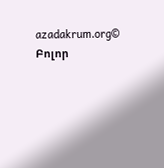azadakrum.org© Բոլոր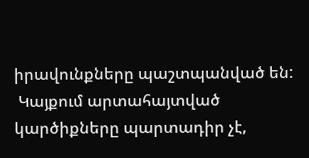իրավունքները պաշտպանված են:
 Կայքում արտահայտված կարծիքները պարտադիր չէ,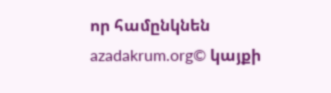որ համընկնեն azadakrum.org© կայքի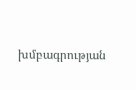խմբագրության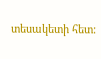տեսակետի հետ: